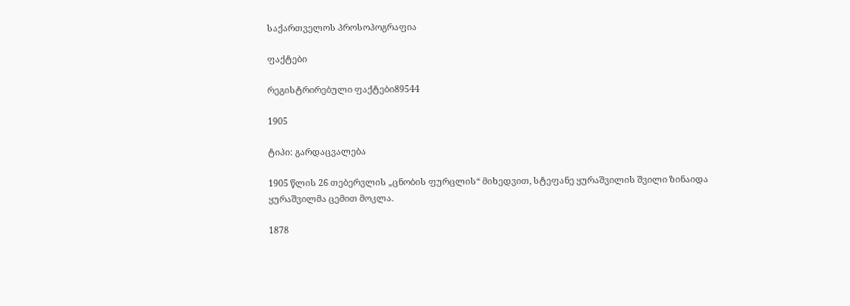საქართველოს პროსოპოგრაფია

ფაქტები

რეგისტრირებული ფაქტები89544

1905

ტიპი: გარდაცვალება

1905 წლის 26 თებერვლის „ცნობის ფურცლის“ მიხედვით, სტეფანე ყურაშვილის შვილი ზინაიდა ყურაშვილმა ცემით მოკლა.

1878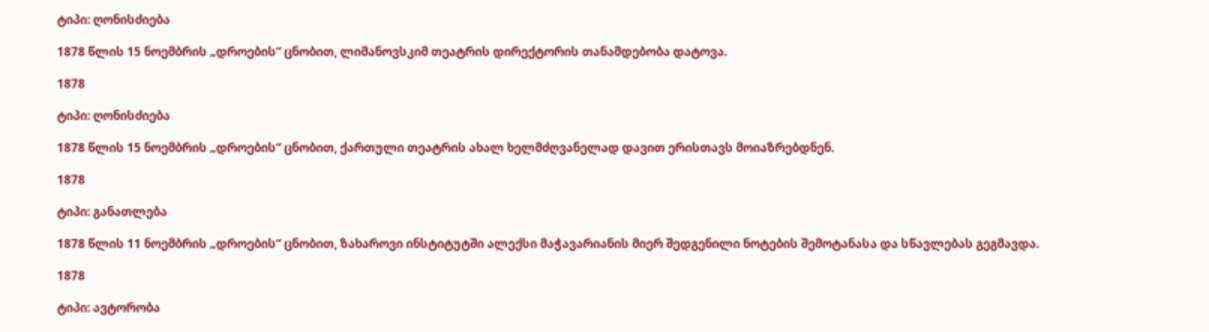ტიპი: ღონისძიება

1878 წლის 15 ნოემბრის „დროების“ ცნობით, ლიმანოვსკიმ თეატრის დირექტორის თანამდებობა დატოვა.

1878

ტიპი: ღონისძიება

1878 წლის 15 ნოემბრის „დროების“ ცნობით, ქართული თეატრის ახალ ხელმძღვანელად დავით ერისთავს მოიაზრებდნენ.

1878

ტიპი: განათლება

1878 წლის 11 ნოემბრის „დროების“ ცნობით, ზახაროვი ინსტიტუტში ალექსი მაჭავარიანის მიერ შედგენილი ნოტების შემოტანასა და სწავლებას გეგმავდა.

1878

ტიპი: ავტორობა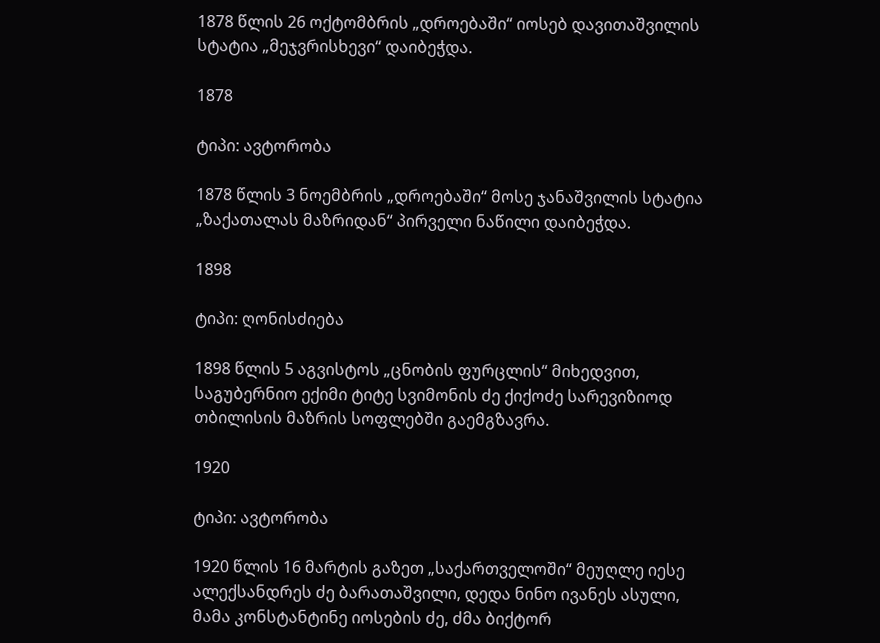1878 წლის 26 ოქტომბრის „დროებაში“ იოსებ დავითაშვილის სტატია „მეჯვრისხევი“ დაიბეჭდა.

1878

ტიპი: ავტორობა

1878 წლის 3 ნოემბრის „დროებაში“ მოსე ჯანაშვილის სტატია „ზაქათალას მაზრიდან“ პირველი ნაწილი დაიბეჭდა.

1898

ტიპი: ღონისძიება

1898 წლის 5 აგვისტოს „ცნობის ფურცლის“ მიხედვით, საგუბერნიო ექიმი ტიტე სვიმონის ძე ქიქოძე სარევიზიოდ თბილისის მაზრის სოფლებში გაემგზავრა.

1920

ტიპი: ავტორობა

1920 წლის 16 მარტის გაზეთ „საქართველოში“ მეუღლე იესე ალექსანდრეს ძე ბარათაშვილი, დედა ნინო ივანეს ასული, მამა კონსტანტინე იოსების ძე, ძმა ბიქტორ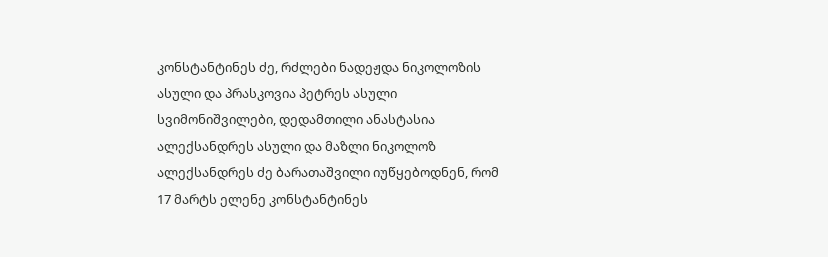კონსტანტინეს ძე, რძლები ნადეჟდა ნიკოლოზის ასული და პრასკოვია პეტრეს ასული სვიმონიშვილები, დედამთილი ანასტასია ალექსანდრეს ასული და მაზლი ნიკოლოზ ალექსანდრეს ძე ბარათაშვილი იუწყებოდნენ, რომ 17 მარტს ელენე კონსტანტინეს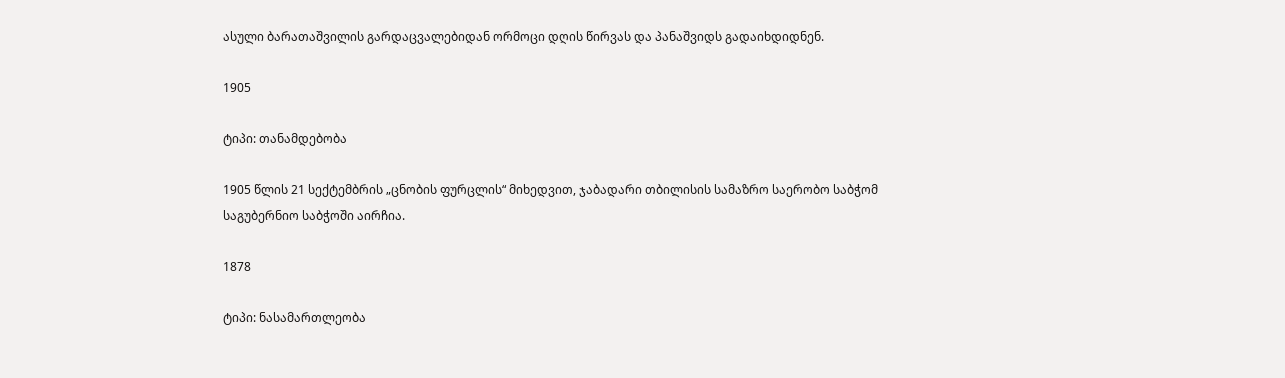ასული ბარათაშვილის გარდაცვალებიდან ორმოცი დღის წირვას და პანაშვიდს გადაიხდიდნენ.

1905

ტიპი: თანამდებობა

1905 წლის 21 სექტემბრის „ცნობის ფურცლის“ მიხედვით, ჯაბადარი თბილისის სამაზრო საერობო საბჭომ საგუბერნიო საბჭოში აირჩია.

1878

ტიპი: ნასამართლეობა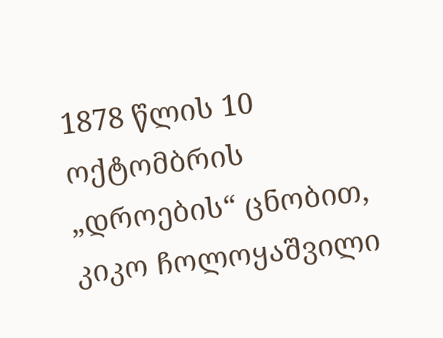1878 წლის 10 ოქტომბრის „დროების“ ცნობით, კიკო ჩოლოყაშვილი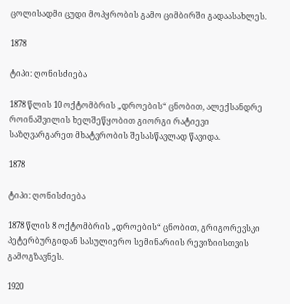ცოლისადმი ცუდი მოპყრობის გამო ციმბირში გადაასახლეს.

1878

ტიპი: ღონისძიება

1878 წლის 10 ოქტომბრის „დროების“ ცნობით, ალექსანდრე როინაშვილის ხელშეწყობით გიორგი რატიევი საზღვარგარეთ მხატვრობის შესასწავლად წავიდა.

1878

ტიპი: ღონისძიება

1878 წლის 8 ოქტომბრის „დროების“ ცნობით, გრიგორევსკი პეტერბურგიდან სასულიერო სემინარიის რევიზიისთვის გამოგზავნეს.

1920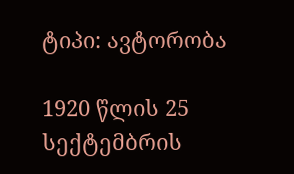ტიპი: ავტორობა

1920 წლის 25 სექტემბრის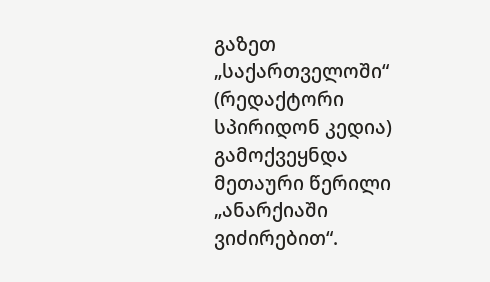გაზეთ „საქართველოში“ (რედაქტორი სპირიდონ კედია) გამოქვეყნდა მეთაური წერილი „ანარქიაში ვიძირებით“.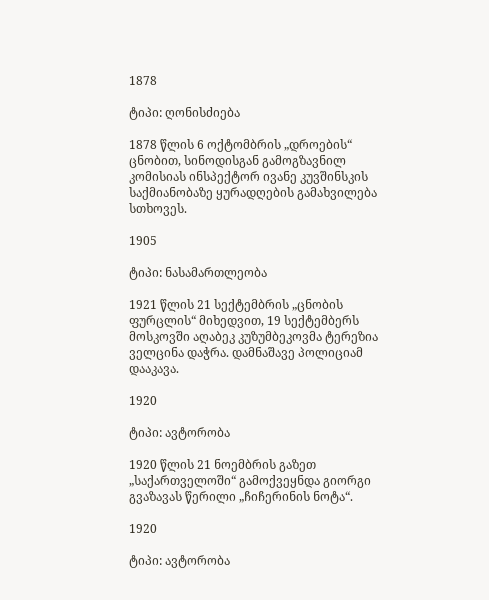1878

ტიპი: ღონისძიება

1878 წლის 6 ოქტომბრის „დროების“ ცნობით, სინოდისგან გამოგზავნილ კომისიას ინსპექტორ ივანე კუვშინსკის საქმიანობაზე ყურადღების გამახვილება სთხოვეს.

1905

ტიპი: ნასამართლეობა

1921 წლის 21 სექტემბრის „ცნობის ფურცლის“ მიხედვით, 19 სექტემბერს მოსკოვში აღაბეკ კუზუმბეკოვმა ტერეზია ველცინა დაჭრა. დამნაშავე პოლიციამ დააკავა.

1920

ტიპი: ავტორობა

1920 წლის 21 ნოემბრის გაზეთ „საქართველოში“ გამოქვეყნდა გიორგი გვაზავას წერილი „ჩიჩერინის ნოტა“.

1920

ტიპი: ავტორობა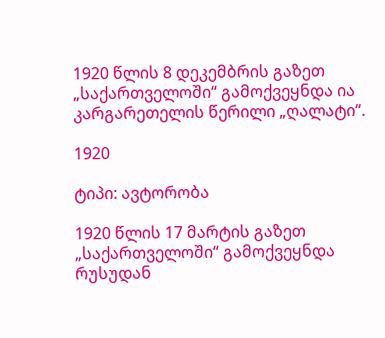1920 წლის 8 დეკემბრის გაზეთ „საქართველოში“ გამოქვეყნდა ია კარგარეთელის წერილი „ღალატი“.

1920

ტიპი: ავტორობა

1920 წლის 17 მარტის გაზეთ „საქართველოში“ გამოქვეყნდა რუსუდან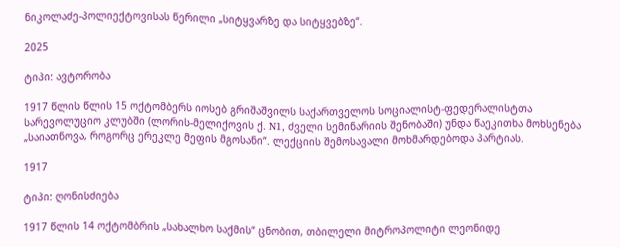ნიკოლაძე-პოლიექტოვისას წერილი „სიტყვარზე და სიტყვებზე“.

2025

ტიპი: ავტორობა

1917 წლის წლის 15 ოქტომბერს იოსებ გრიშაშვილს საქართველოს სოციალისტ-ფედერალისტთა სარევოლუციო კლუბში (ლორის-მელიქოვის ქ. N1, ძველი სემინარიის შენობაში) უნდა წაეკითხა მოხსენება „საიათნოვა, როგორც ერეკლე მეფის მგოსანი“. ლექციის შემოსავალი მოხმარდებოდა პარტიას.

1917

ტიპი: ღონისძიება

1917 წლის 14 ოქტომბრის „სახალხო საქმის“ ცნობით, თბილელი მიტროპოლიტი ლეონიდე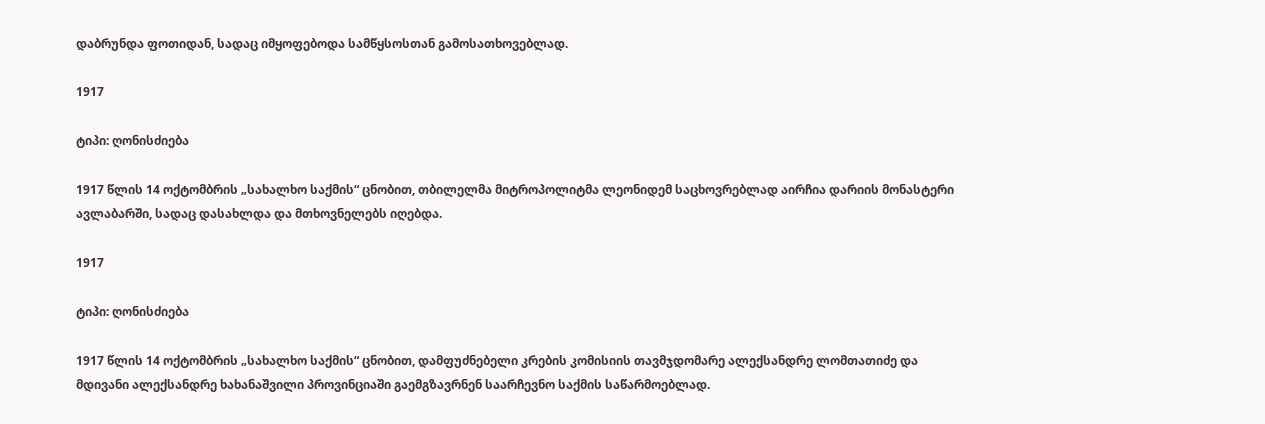დაბრუნდა ფოთიდან, სადაც იმყოფებოდა სამწყსოსთან გამოსათხოვებლად.

1917

ტიპი: ღონისძიება

1917 წლის 14 ოქტომბრის „სახალხო საქმის“ ცნობით, თბილელმა მიტროპოლიტმა ლეონიდემ საცხოვრებლად აირჩია დარიის მონასტერი ავლაბარში, სადაც დასახლდა და მთხოვნელებს იღებდა.

1917

ტიპი: ღონისძიება

1917 წლის 14 ოქტომბრის „სახალხო საქმის“ ცნობით, დამფუძნებელი კრების კომისიის თავმჯდომარე ალექსანდრე ლომთათიძე და მდივანი ალექსანდრე ხახანაშვილი პროვინციაში გაემგზავრნენ საარჩევნო საქმის საწარმოებლად.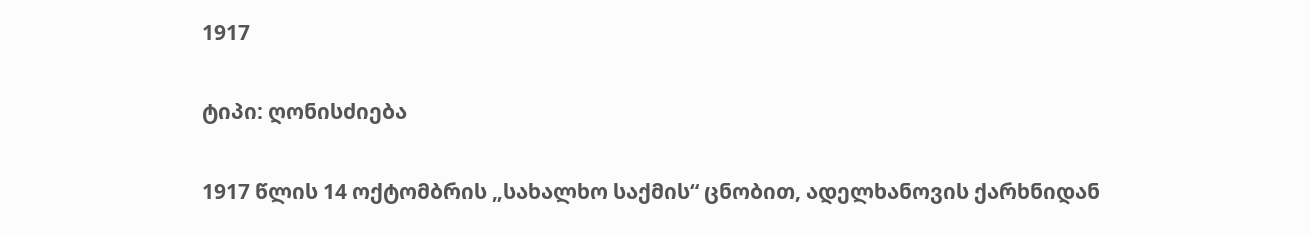1917

ტიპი: ღონისძიება

1917 წლის 14 ოქტომბრის „სახალხო საქმის“ ცნობით, ადელხანოვის ქარხნიდან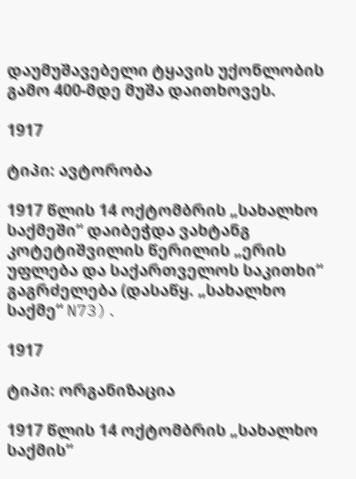დაუმუშავებელი ტყავის უქონლობის გამო 400-მდე მუშა დაითხოვეს.

1917

ტიპი: ავტორობა

1917 წლის 14 ოქტომბრის „სახალხო საქმეში“ დაიბეჭდა ვახტანგ კოტეტიშვილის წერილის „ერის უფლება და საქართველოს საკითხი“ გაგრძელება (დასაწყ. „სახალხო საქმე“ N73).

1917

ტიპი: ორგანიზაცია

1917 წლის 14 ოქტომბრის „სახალხო საქმის“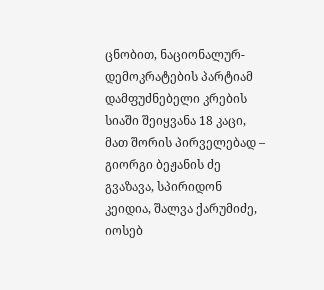ცნობით, ნაციონალურ-დემოკრატების პარტიამ დამფუძნებელი კრების სიაში შეიყვანა 18 კაცი, მათ შორის პირველებად – გიორგი ბეჟანის ძე გვაზავა, სპირიდონ კეიდია, შალვა ქარუმიძე, იოსებ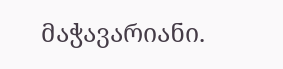მაჭავარიანი.